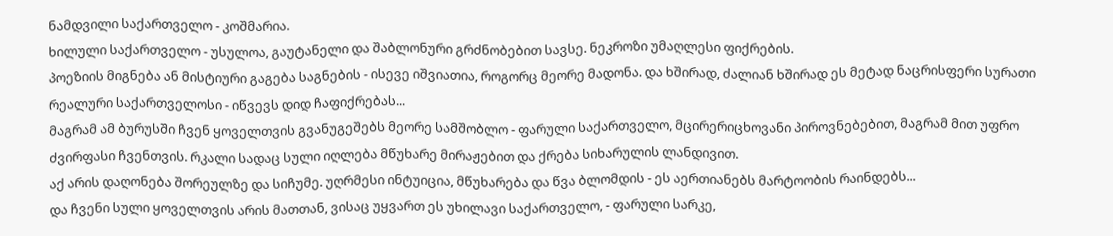ნამდვილი საქართველო - კოშმარია.
ხილული საქართველო - უსულოა, გაუტანელი და შაბლონური გრძნობებით სავსე. ნეკროზი უმაღლესი ფიქრების.
პოეზიის მიგნება ან მისტიური გაგება საგნების - ისევე იშვიათია, როგორც მეორე მადონა. და ხშირად, ძალიან ხშირად ეს მეტად ნაცრისფერი სურათი რეალური საქართველოსი - იწვევს დიდ ჩაფიქრებას...
მაგრამ ამ ბურუსში ჩვენ ყოველთვის გვანუგეშებს მეორე სამშობლო - ფარული საქართველო, მცირერიცხოვანი პიროვნებებით, მაგრამ მით უფრო ძვირფასი ჩვენთვის. რკალი სადაც სული იღლება მწუხარე მირაჟებით და ქრება სიხარულის ლანდივით.
აქ არის დაღონება შორეულზე და სიჩუმე. უღრმესი ინტუიცია, მწუხარება და წვა ბლომდის - ეს აერთიანებს მარტოობის რაინდებს...
და ჩვენი სული ყოველთვის არის მათთან, ვისაც უყვართ ეს უხილავი საქართველო, - ფარული სარკე,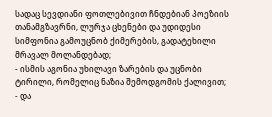სადაც სევდიანი ფოთლებივით ჩნდებიან პოეზიის თანამგზავრნი, ლურჯა ცხენები და უდიდესი სიმფონია გამოუცნობ ქიმერების, გადატეხილი მრავალ მოლანდებად;
- ისმის აგონია უხილავი ზარების და უცნობი ტირილი, რომელიც ნაზია შემოდგომის ქალივით;
- და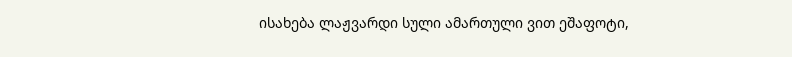ისახება ლაჟვარდი სული ამართული ვით ეშაფოტი,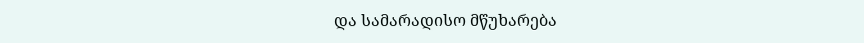და სამარადისო მწუხარება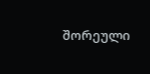შორეული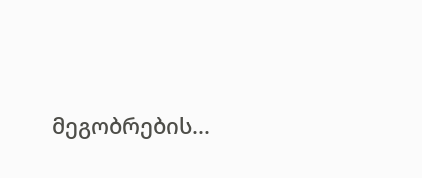მეგობრების...